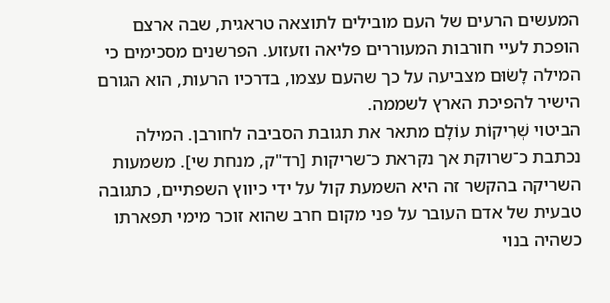המעשים הרעים של העם מובילים לתוצאה טראגית, שבה ארצם הופכת לעיי חורבות המעוררים פליאה וזעזוע. הפרשנים מסכימים כי המילה לָשׂוּם מצביעה על כך שהעם עצמו, בדרכיו הרעות, הוא הגורם הישיר להפיכת הארץ לשממה.
הביטוי שְׁרִיקוֹת עוֹלָם מתאר את תגובת הסביבה לחורבן. המילה נכתבת כ־שרוקת אך נקראת כ־שריקות [רד"ק, מנחת שי]. משמעות השריקה בהקשר זה היא השמעת קול על ידי כיווץ השפתיים, כתגובה טבעית של אדם העובר על פני מקום חרב שהוא זוכר מימי תפארתו כשהיה בנוי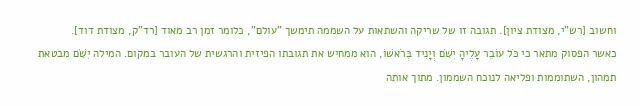וחשוב [רש"י, מצודת ציון]. תגובה זו של שריקה והשתאות על השממה תימשך "עולם", כלומר זמן רב מאוד [רד"ק, מצודת דוד].
כאשר הפסוק מתאר כי כֹּל עוֹבֵר עָלֶיהָ יִשֹּׁם וְיָנִיד בְּרֹאשׁוֹ, הוא ממחיש את תגובתו הפיזית והרגשית של העובר במקום. המילה יִשֹּׁם מבטאת תמהון, השתוממות ופליאה לנוכח השממון. מתוך אותה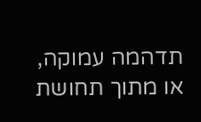תדהמה עמוקה, או מתוך תחושת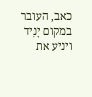כאב, העובר במקום יָנִיד ויניע את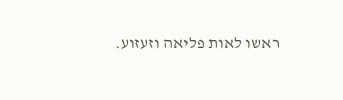ראשו לאות פליאה וזעזוע.